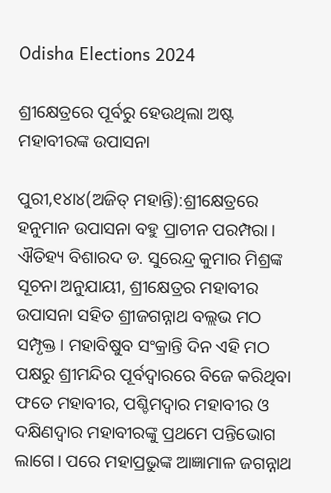Odisha Elections 2024

ଶ୍ରୀକ୍ଷେତ୍ରରେ ପୂର୍ବରୁ ହେଉଥିଲା ଅଷ୍ଟ ମହାବୀରଙ୍କ ଉପାସନା

ପୁରୀ,୧୪ା୪(ଅଜିତ୍‌ ମହାନ୍ତି):ଶ୍ରୀକ୍ଷେତ୍ରରେ ହନୁମାନ ଉପାସନା ବହୁ ପ୍ରାଚୀନ ପରମ୍ପରା। ଐତିହ୍ୟ ବିଶାରଦ ଡ. ସୁରେନ୍ଦ୍ର କୁମାର ମିଶ୍ରଙ୍କ ସୂଚନା ଅନୁଯାୟୀ, ଶ୍ରୀକ୍ଷେତ୍ରର ମହାବୀର ଉପାସନା ସହିତ ଶ୍ରୀଜଗନ୍ନାଥ ବଲ୍ଲଭ ମଠ ସମ୍ପୃକ୍ତ। ମହାବିଷୁବ ସଂକ୍ରାନ୍ତି ଦିନ ଏହି ମଠ ପକ୍ଷରୁ ଶ୍ରୀମନ୍ଦିର ପୂର୍ବଦ୍ୱାରରେ ବିଜେ କରିଥିବା ଫତେ ମହାବୀର, ପଶ୍ଚିମଦ୍ୱାର ମହାବୀର ଓ ଦକ୍ଷିଣଦ୍ୱାର ମହାବୀରଙ୍କୁ ପ୍ରଥମେ ପନ୍ତିଭୋଗ ଲାଗେ। ପରେ ମହାପ୍ରଭୁଙ୍କ ଆଜ୍ଞାମାଳ ଜଗନ୍ନାଥ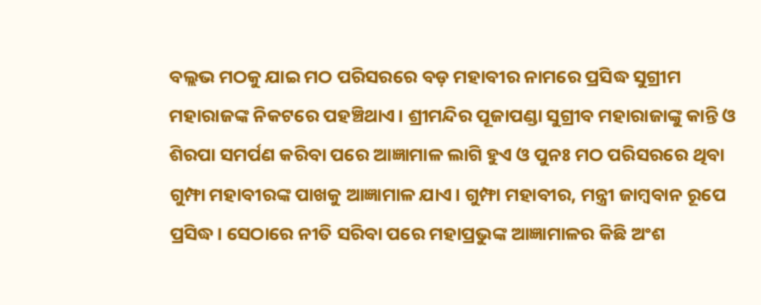ବଲ୍ଲଭ ମଠକୁ ଯାଇ ମଠ ପରିସରରେ ବଡ଼ ମହାବୀର ନାମରେ ପ୍ରସିଦ୍ଧ ସୁଗ୍ରୀମ ମହାରାଜଙ୍କ ନିକଟରେ ପହଞ୍ଚିଥାଏ। ଶ୍ରୀମନ୍ଦିର ପୂଜାପଣ୍ଡା ସୁଗ୍ରୀବ ମହାରାଜାଙ୍କୁ କାନ୍ତି ଓ ଶିରପା ସମର୍ପଣ କରିବା ପରେ ଆଜ୍ଞାମାଳ ଲାଗି ହୁଏ ଓ ପୁନଃ ମଠ ପରିସରରେ ଥିବା ଗୁମ୍ଫା ମହାବୀରଙ୍କ ପାଖକୁ ଆଜ୍ଞାମାଳ ଯାଏ। ଗୁମ୍ଫା ମହାବୀର, ମନ୍ତ୍ରୀ ଜାମ୍ବବାନ ରୂପେ ପ୍ରସିଦ୍ଧ। ସେଠାରେ ନୀତି ସରିବା ପରେ ମହାପ୍ରଭୁଙ୍କ ଆଜ୍ଞାମାଳର କିଛି ଅଂଶ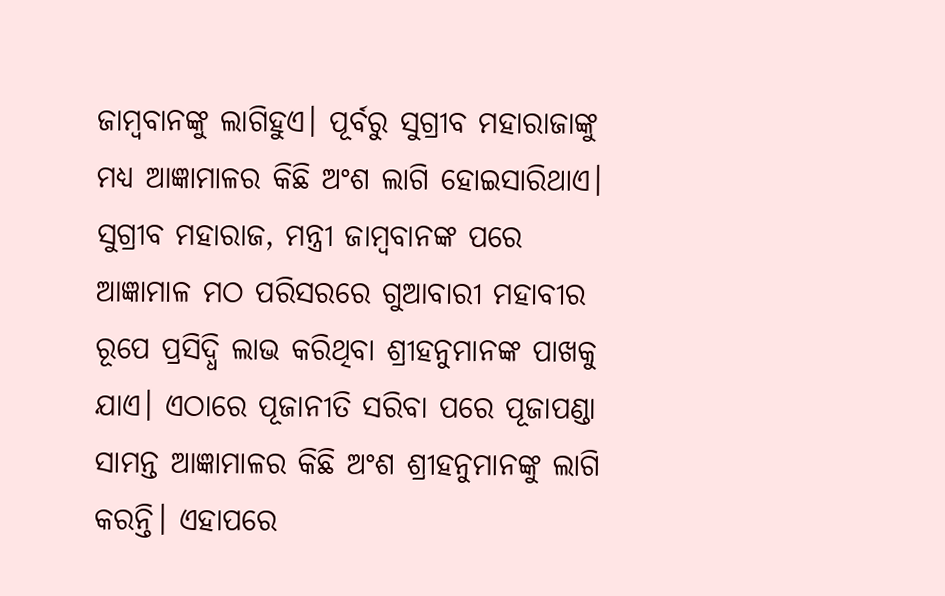ଜାମ୍ବବାନଙ୍କୁ ଲାଗିହୁଏ। ପୂର୍ବରୁ ସୁଗ୍ରୀବ ମହାରାଜାଙ୍କୁ ମଧ୍ୟ ଆଜ୍ଞାମାଳର କିଛି ଅଂଶ ଲାଗି ହୋଇସାରିଥାଏ। ସୁଗ୍ରୀବ ମହାରାଜ, ମନ୍ତ୍ରୀ ଜାମ୍ବବାନଙ୍କ ପରେ ଆଜ୍ଞାମାଳ ମଠ ପରିସରରେ ଗୁଆବାରୀ ମହାବୀର ରୂପେ ପ୍ରସିଦ୍ଧି ଲାଭ କରିଥିବା ଶ୍ରୀହନୁମାନଙ୍କ ପାଖକୁ ଯାଏ। ଏଠାରେ ପୂଜାନୀତି ସରିବା ପରେ ପୂଜାପଣ୍ଡା ସାମନ୍ତ ଆଜ୍ଞାମାଳର କିଛି ଅଂଶ ଶ୍ରୀହନୁମାନଙ୍କୁ ଲାଗି କରନ୍ତି। ଏହାପରେ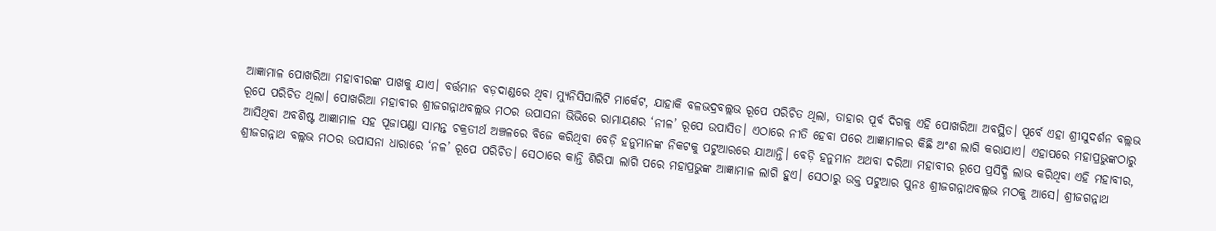ଆଜ୍ଞାମାଳ ପୋଖରିଆ ମହାବୀରଙ୍କ ପାଖକୁ ଯାଏ। ବର୍ତ୍ତମାନ ବଡ଼ଦାଣ୍ଡରେ ଥିବା ମ୍ୟୁନିସିପାଲିଟି ମାର୍କେଟ, ଯାହାକି ବଳଭଦ୍ରବଲ୍ଲଭ ରୂପେ ପରିଚିତ ଥିଲା, ତାହାର ପୂର୍ବ ଦିଗକୁ ଏହି ପୋଖରିଆ ଅବସ୍ଥିତ। ପୂର୍ବେ ଏହା ଶ୍ରୀସୁଦର୍ଶନ ବଲ୍ଲଭ ରୂପେ ପରିଚିତ ଥିଲା। ପୋଖରିଆ ମହାବୀର ଶ୍ରୀଜଗନ୍ନାଥବଲ୍ଲଭ ମଠର ଉପାସନା ଭିଭିରେ ରାମାୟଣର ‘ନୀଳ’ ରୂପେ ଉପାସିତ। ଏଠାରେ ନୀତି ହେବା ପରେ ଆଜ୍ଞାମାଳର କିଛି ଅଂଶ ଲାଗି କରାଯାଏ। ଏହାପରେ ମହାପ୍ରଭୁଙ୍କଠାରୁ ଆସିଥିବା ଅବଶିଷ୍ଟ ଆଜ୍ଞାମାଳ ସହ ପୂଜାପଣ୍ଡା ସାମନ୍ତ ଚକ୍ରତୀର୍ଥ ଅଞ୍ଚଳରେ ବିଜେ କରିଥିବା ବେଡ଼ି ହନୁମାନଙ୍କ ନିକଟକୁ ପଟୁଆରରେ ଯାଆନ୍ତି। ବେଡ଼ି ହନୁମାନ ଅଥବା ଦରିଆ ମହାବୀର ରୂପେ ପ୍ରସିଦ୍ଧି ଲାଭ କରିଥିବା ଏହି ମହାବୀର, ଶ୍ରୀଜଗନ୍ନାଥ ବଲ୍ଲଭ ମଠର ଉପାସନା ଧାରାରେ ‘ନଳ’ ରୂପେ ପରିଚିତ। ସେଠାରେ କାନ୍ତି ଶିରିପା ଲାଗି ପରେ ମହାପ୍ରଭୁଙ୍କ ଆଜ୍ଞାମାଳ ଲାଗି ହୁଏ। ସେଠାରୁ ଉକ୍ତ ପଟୁଆର ପୁନଃ ଶ୍ରୀଜଗନ୍ନାଥବଲ୍ଲଭ ମଠକୁ ଆସେ। ଶ୍ରୀଜଗନ୍ନାଥ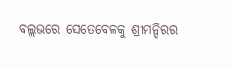ବଲ୍ଲଭରେ ସେତେବେଳକୁ ଶ୍ରୀମନ୍ଦିରର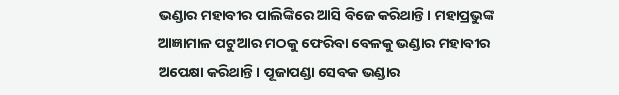ଭଣ୍ଡାର ମହାବୀର ପାଲିଙ୍କିରେ ଆସି ବିଜେ କରିଥାନ୍ତି। ମହାପ୍ରଭୁଙ୍କ ଆଜ୍ଞାମାଳ ପଟୁଆର ମଠକୁ ଫେରିବା ବେଳକୁ ଭଣ୍ଡାର ମହାବୀର ଅପେକ୍ଷା କରିଥାନ୍ତି। ପୂଜାପଣ୍ଡା ସେବକ ଭଣ୍ଡାର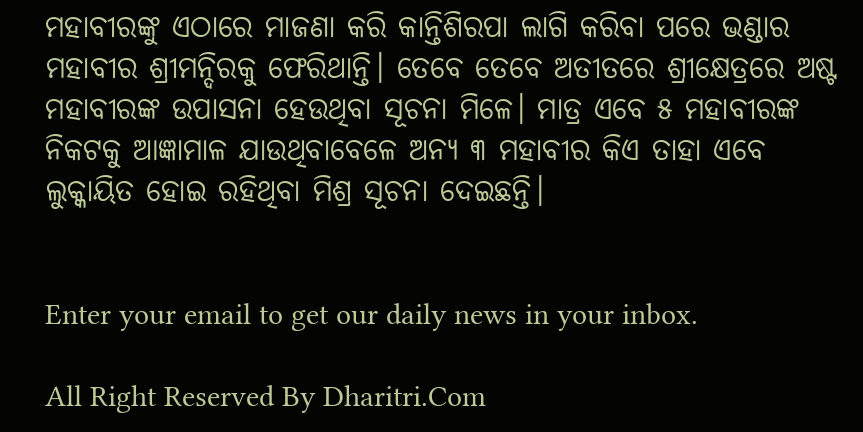ମହାବୀରଙ୍କୁ ଏଠାରେ ମାଜଣା କରି କାନ୍ତିଶିରପା ଲାଗି କରିବା ପରେ ଭଣ୍ଡାର ମହାବୀର ଶ୍ରୀମନ୍ଦିରକୁ ଫେରିଥାନ୍ତି। ତେବେ ତେବେ ଅତୀତରେ ଶ୍ରୀକ୍ଷେତ୍ରରେ ଅଷ୍ଟ ମହାବୀରଙ୍କ ଉପାସନା ହେଉଥିବା ସୂଚନା ମିଳେ। ମାତ୍ର ଏବେ ୫ ମହାବୀରଙ୍କ ନିକଟକୁ ଆଜ୍ଞାମାଳ ଯାଉଥିବାବେଳେ ଅନ୍ୟ ୩ ମହାବୀର କିଏ ତାହା ଏବେ ଲୁକ୍କାୟିତ ହୋଇ ରହିଥିବା ମିଶ୍ର ସୂଚନା ଦେଇଛନ୍ତି।


Enter your email to get our daily news in your inbox.

All Right Reserved By Dharitri.Com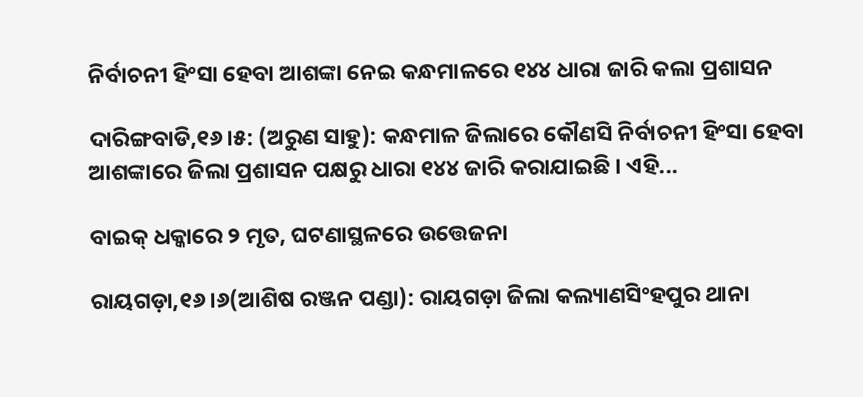ନିର୍ବାଚନୀ ହିଂସା ହେବା ଆଶଙ୍କା ନେଇ କନ୍ଧମାଳରେ ୧୪୪ ଧାରା ଜାରି କଲା ପ୍ରଶାସନ

ଦାରିଙ୍ଗବାଡି,୧୬।୫: (ଅରୁଣ ସାହୁ): କନ୍ଧମାଳ ଜିଲାରେ କୌଣସି ନିର୍ବାଚନୀ ହିଂସା ହେବା ଆଶଙ୍କାରେ ଜିଲା ପ୍ରଶାସନ ପକ୍ଷରୁ ଧାରା ୧୪୪ ଜାରି କରାଯାଇଛି । ଏହି...

ବାଇକ୍‌ ଧକ୍କାରେ ୨ ମୃତ, ଘଟଣାସ୍ଥଳରେ ଉତ୍ତେଜନା

ରାୟଗଡ଼ା,୧୬।୬(ଆଶିଷ ରଞ୍ଜନ ପଣ୍ଡା): ରାୟଗଡ଼ା ଜିଲା କଲ୍ୟାଣସିଂହପୁର ଥାନା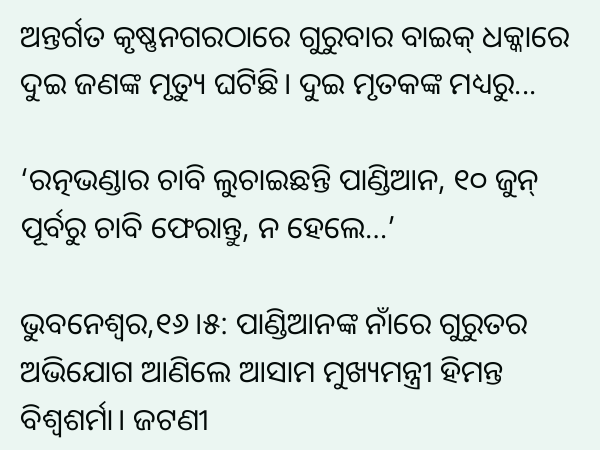ଅନ୍ତର୍ଗତ କୃଷ୍ଣନଗରଠାରେ ଗୁରୁବାର ବାଇକ୍‌ ଧକ୍କାରେ ଦୁଇ ଜଣଙ୍କ ମୃତ୍ୟୁ ଘଟିଛି। ଦୁଇ ମୃତକଙ୍କ ମଧ୍ୟରୁ...

‘ରତ୍ନଭଣ୍ଡାର ଚାବି ଲୁଚାଇଛନ୍ତି ପାଣ୍ଡିଆନ, ୧୦ ଜୁନ୍‌ ପୂର୍ବରୁ ଚାବି ଫେରାନ୍ତୁ, ନ ହେଲେ…’

ଭୁବନେଶ୍ୱର,୧୬।୫: ପାଣ୍ଡିଆନଙ୍କ ନାଁରେ ଗୁରୁତର ଅଭିଯୋଗ ଆଣିଲେ ଆସାମ ମୁଖ୍ୟମନ୍ତ୍ରୀ ହିମନ୍ତ ବିଶ୍ୱଶର୍ମା। ଜଟଣୀ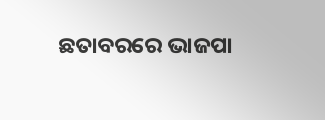ଛତାବରରେ ଭାଜପା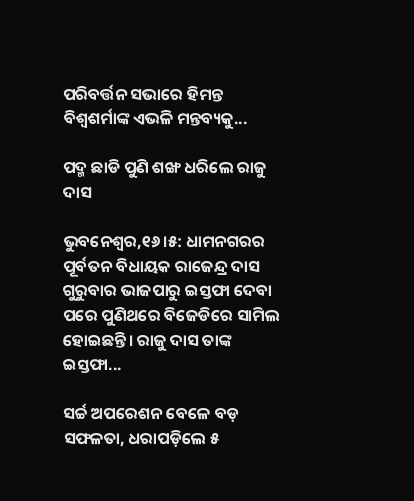ପରିବର୍ତ୍ତନ ସଭାରେ ହିମନ୍ତ ବିଶ୍ୱଶର୍ମାଙ୍କ ଏଭଳି ମନ୍ତବ୍ୟକୁ...

ପଦ୍ମ ଛାଡି ପୁଣି ଶଙ୍ଖ ଧରିଲେ ରାଜୁ ଦାସ

ଭୁବନେଶ୍ୱର,୧୬।୫: ଧାମନଗରର ପୂର୍ବତନ ବିଧାୟକ ରାଜେନ୍ଦ୍ର ଦାସ ଗୁରୁବାର ଭାଜପାରୁ ଇସ୍ତଫା ଦେବା ପରେ ପୁଣିଥରେ ବିଜେଡିରେ ସାମିଲ ହୋଇଛନ୍ତି। ରାଜୁ ଦାସ ତାଙ୍କ ଇସ୍ତଫା...

ସର୍ଚ୍ଚ ଅପରେଶନ ବେଳେ ବଡ଼ ସଫଳତା, ଧରାପଡ଼ିଲେ ୫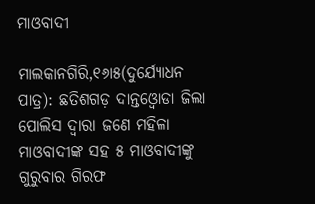ମାଓବାଦୀ

ମାଲକାନଗିରି,୧୬ା୫(ଦୁର୍ଯ୍ୟୋଧନ ପାତ୍ର): ଛତିଶଗଡ଼ ଦାନ୍ତଓ୍ବୋଡା ଜିଲା ପୋଲିସ ଦ୍ୱାରା ଜଣେ ମହିଳା ମାଓବାଦୀଙ୍କ ସହ ୫ ମାଓବାଦୀଙ୍କୁ ଗୁରୁବାର ଗିରଫ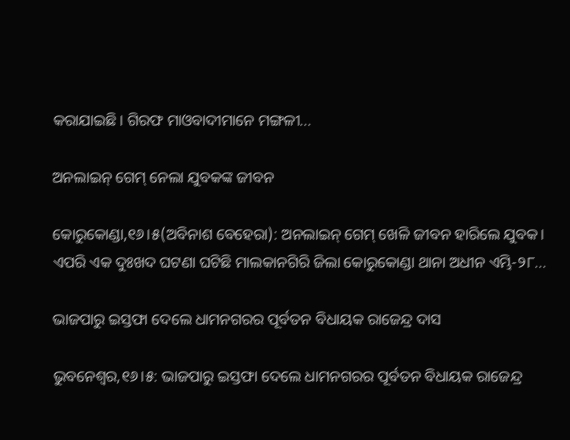କରାଯାଇଛି। ଗିରଫ ମାଓବାଦୀମାନେ ମଙ୍ଗଳୀ...

ଅନଲାଇନ୍‌ ଗେମ୍‌ ନେଲା ଯୁବକଙ୍କ ଜୀବନ

କୋରୁକୋଣ୍ଡା,୧୬।୫(ଅବିନାଶ ବେହେରା): ଅନଲାଇନ୍‌ ଗେମ୍‌ ଖେଳି ଜୀବନ ହାରିଲେ ଯୁବକ। ଏପରି ଏକ ଦୁଃଖଦ ଘଟଣା ଘଟିଛି ମାଲକାନଗିରି ଜିଲା କୋରୁକୋଣ୍ଡା ଥାନା ଅଧୀନ ଏମ୍ଭି-୨୮...

ଭାଜପାରୁ ଇସ୍ତଫା ଦେଲେ ଧାମନଗରର ପୂର୍ବତନ ବିଧାୟକ ରାଜେନ୍ଦ୍ର ଦାସ

ଭୁବନେଶ୍ୱର,୧୬।୫: ଭାଜପାରୁ ଇସ୍ତଫା ଦେଲେ ଧାମନଗରର ପୂର୍ବତନ ବିଧାୟକ ରାଜେନ୍ଦ୍ର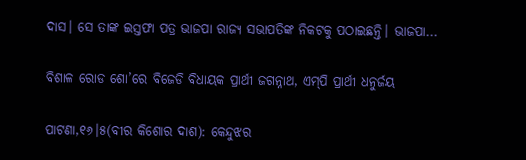ଦାସ। ସେ ତାଙ୍କ ଇସ୍ତଫା ପତ୍ର ଭାଜପା ରାଜ୍ୟ ସଭାପତିଙ୍କ ନିକଟକୁ ପଠାଇଛନ୍ତି। ଭାଜପା...

ବିଶାଳ ରୋଡ ଶୋ’ରେ ବିଜେଡି ବିଧାୟକ ପ୍ରାର୍ଥୀ ଜଗନ୍ନାଥ, ଏମ୍‌ପି ପ୍ରାର୍ଥୀ ଧନୁର୍ଜୟ

ପାଟଣା,୧୬।୫(ବୀର କିଶୋର ଦାଶ): କେନ୍ଦୁଝର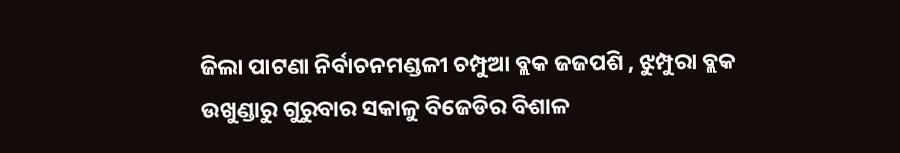ଜିଲା ପାଟଣା ନିର୍ବାଚନମଣ୍ଡଳୀ ଚମ୍ପୁଆ ବ୍ଲକ ଜଜପଶି , ଝୁମ୍ପୁରା ବ୍ଲକ ଉଖୁଣ୍ଡାରୁ ଗୁରୁବାର ସକାଳୁ ବିଜେଡିର ବିଶାଳ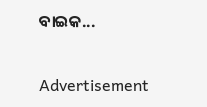ବାଇକ...

Advertisement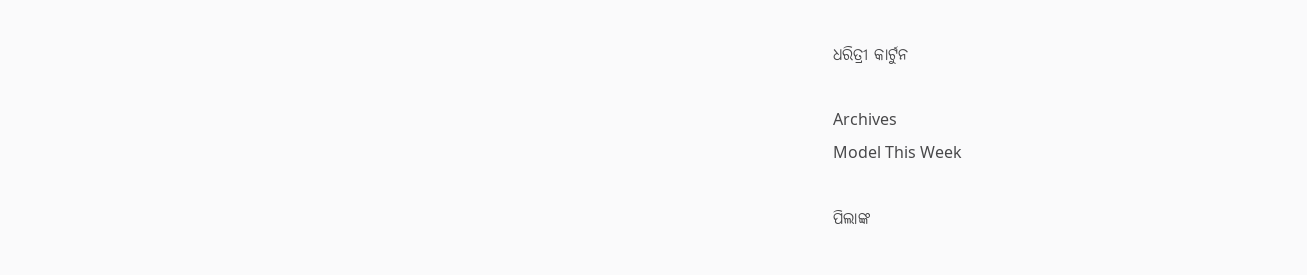ଧରିତ୍ରୀ କାର୍ଟୁନ

Archives
Model This Week

ପିଲାଙ୍କ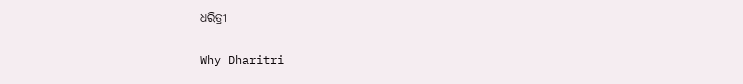ଧରିତ୍ରୀ

Why Dharitri